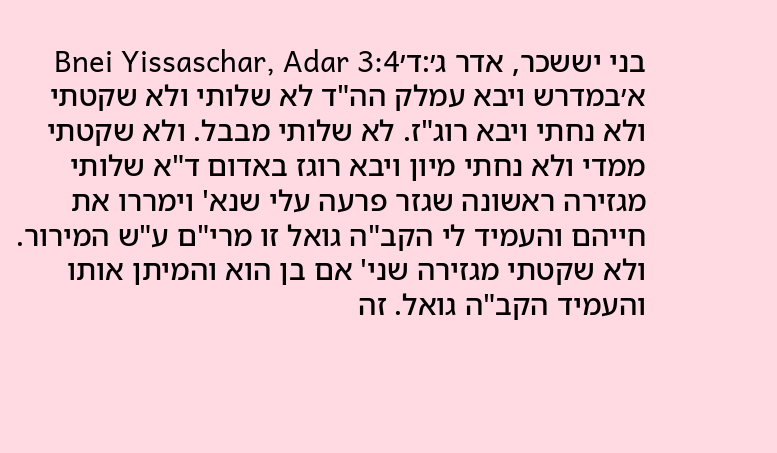בני יששכר, אדר ג׳:ד׳Bnei Yissaschar, Adar 3:4
א׳במדרש ויבא עמלק הה"ד לא שלותי ולא שקטתי ולא נחתי ויבא רוג"ז. לא שלותי מבבל. ולא שקטתי ממדי ולא נחתי מיון ויבא רוגז באדום ד"א שלותי מגזירה ראשונה שגזר פרעה עלי שנא' וימררו את חייהם והעמיד לי הקב"ה גואל זו מרי"ם ע"ש המירור. ולא שקטתי מגזירה שני' אם בן הוא והמיתן אותו והעמיד הקב"ה גואל. זה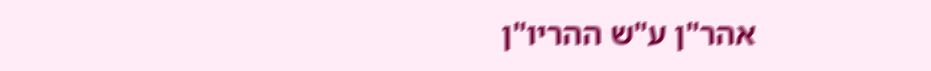אהר"ן ע"ש ההריו"ן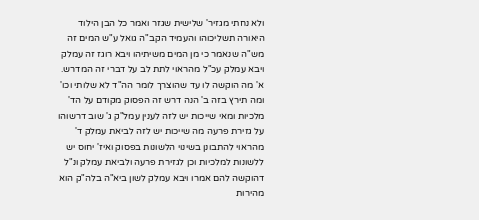ולא נחתי מגזיר' שלישית שגזר ואמר כל הבן הילוד היאורה תשליכוהו והעמיד הקב"ה גואל ע"ש המים זה מש"ה שנאמר כי מן המים משיתיהו ויבא רוגז זה עמלק ויבא עמלק עכ"ל מהראוי לתת לב על דברי זה המדרש. א' מה הוקשה לו עד שהוצרך לומר הה"ד לא שלותי וכו' ומה תירץ בזה ב' הנה דרש זה הפסוק מקודם על הד' מלכיות ומאי שייכות יש לזה לענין עמל"ק ג' שוב דרשוהו על גזירת פרעה מה שייכות יש לזה לביאת עמלק ד' מהראוי להתבונן בשינוי הלשונות בפסוק ואיז' יחוס יש ללשונות למלכיות וכן לגזירת פרעה ולביאת עמלק ונ"ל דהוקשה להם אמרו ויבא עמלק לשון ביא"ה בלה"ק הוא מהירות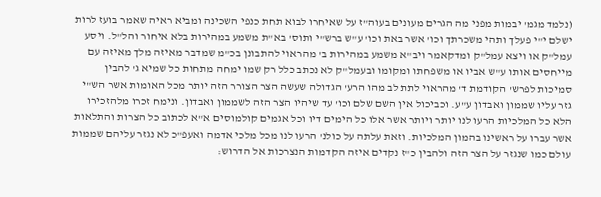(נלמד מגמ' יבמות מפני מה הגרים מעונים בעוה"ז על שאיחרו לבוא תחת כנפי השכינה ומביא ראיה שאמר בועז לרות ישלם י"י פעלך ותהי משכרתך וכו' אשר באת וכו' ע"ש ברש"י ותוס' בא"ת משמע במהירות בלא איחור והל"ל. ויסע עמל"ק או ויצא עמל"ק ומדקאמר ויב"א משמע במהירות ב' מהראוי להתבונן בכ"מ שמדבר מאיזה מלך מאיזה עם מייחסים אותו ע"ש אביו או משפחתו ומקומו ובעמל"ק לא נכתב כלל רק שמו ימחה מתחות כל שמיא ג' להבין סמיכות לפרש' הקודמת ד' מהראוי לתת לב מהו הרע' הגדולה שעשה הצר הצורר הזה יותר מכל האומות אשר הש"י גזר עליו שממון ואבדון ע"ע. וכביכול אין השם שלם וכו' עד שיהיו הצר הזה לשממון ואבדון. ונימח זכרו מלהזכירו הלא כל המלכיות הרעו לנו יותר ויותר אשר אלו כל הימים דיו וכל אגמים קולמוסים א"א לכתוב כל הצרות והתלאות אשר עברו על ראשינו בהמון המלכיות. וזאת עלתה על כולנ' הרעו לנו מכל מלכי אדמה ואעפ"כ לא נגזר עליהם שממות עולם כמו שנגזר על הצר הזה ולהבין כ"ז נקדים איזה הקדמות הנצרכות אל הדרוש: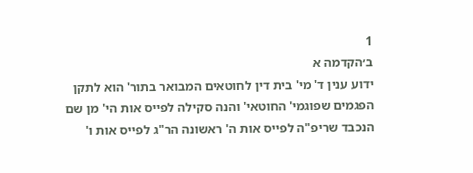1
ב׳הקדמה א
ידוע ענין ד' מי' בית דין לחוטאים המבואר בתור' הוא לתקן הפגמים שפוגמי' החוטאי' והנה סקילה לפייס אות הי' מן שם הנכבד שריפ"ה לפייס אות ה' ראשונה הר"ג לפייס אות ו'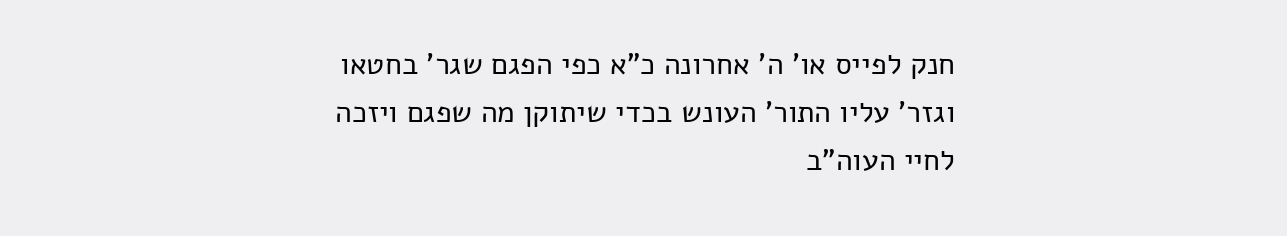חנק לפייס או' ה' אחרונה כ"א כפי הפגם שגר' בחטאו וגזר' עליו התור' העונש בכדי שיתוקן מה שפגם ויזכה לחיי העוה"ב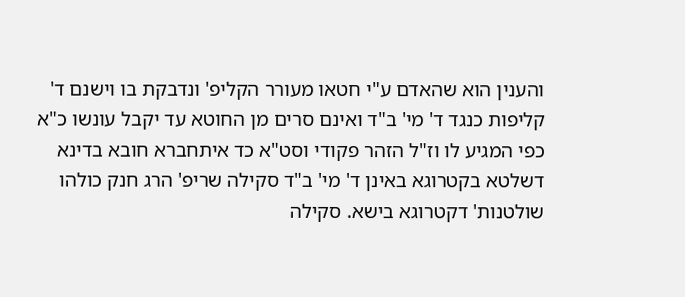והענין הוא שהאדם ע"י חטאו מעורר הקליפ' ונדבקת בו וישנם ד' קליפות כנגד ד' מי' ב"ד ואינם סרים מן החוטא עד יקבל עונשו כ"א כפי המגיע לו וז"ל הזהר פקודי וסט"א כד איתחברא חובא בדינא דשלטא בקטרוגא באינן ד' מי' ב"ד סקילה שריפ' הרג חנק כולהו שולטנות' דקטרוגא בישא. סקילה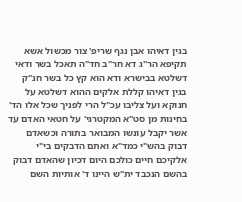בגין דאיהו אבן נגף שריפ' צור מכשול אשא תקיפא הר"ג דא חר"ב חד"ה תאכל בשר ודאי דשלטא בבישרא ודא הוא קץ כל בשר חנ"ק בגין דאיהו קללת אלקים ההוא דשלטא על חנוקא ועל צליבו עכ"ל הרי לפניך שכל אלו הד' בחינות מן סט"א המקטרגי' על חטאי האדם עד אשר יקבל עונשו המבואר בתורה וכשאדם דבוק בהש"י כמד"א ואתם הדבקים בי"י אלקיכם חיים כולכם היום דכיון שהאדם דבוק בהשם הנכבד ית"ש היינו ד' אותיות השם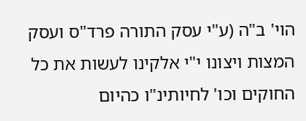הוי' ב"ה (ע"י עסק התורה פרד"ס ועסק המצות ויצונו י"י אלקינו לעשות את כל החוקים וכו' לחיותינ"ו כהיום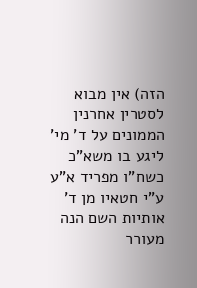הזה) אין מבוא לסטרין אחרנין הממונים על ד' מי' ליגע בו משא"כ כשח"ו מפריד א"ע ע"י חטאיו מן ד' אותיות השם הנה מעורר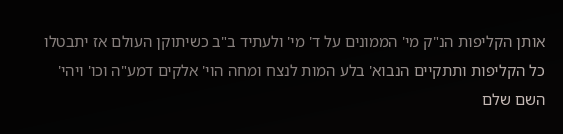אותן הקליפות הנ"ק מי' הממונים על ד' מי' ולעתיד ב"ב כשיתוקן העולם אז יתבטלו כל הקליפות ותתקיים הנבוא' בלע המות לנצח ומחה הוי' אלקים דמע"ה וכו' ויהי' השם שלם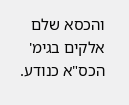והכסא שלם אלקים בגימ' הכס"א כנודע.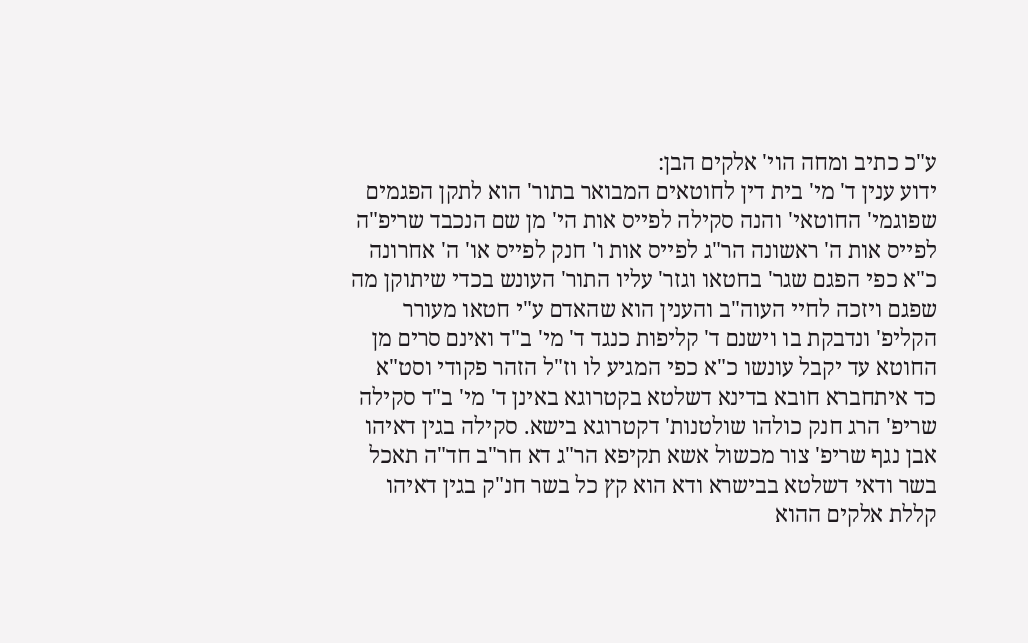ע"כ כתיב ומחה הוי' אלקים הבן:
ידוע ענין ד' מי' בית דין לחוטאים המבואר בתור' הוא לתקן הפגמים שפוגמי' החוטאי' והנה סקילה לפייס אות הי' מן שם הנכבד שריפ"ה לפייס אות ה' ראשונה הר"ג לפייס אות ו' חנק לפייס או' ה' אחרונה כ"א כפי הפגם שגר' בחטאו וגזר' עליו התור' העונש בכדי שיתוקן מה שפגם ויזכה לחיי העוה"ב והענין הוא שהאדם ע"י חטאו מעורר הקליפ' ונדבקת בו וישנם ד' קליפות כנגד ד' מי' ב"ד ואינם סרים מן החוטא עד יקבל עונשו כ"א כפי המגיע לו וז"ל הזהר פקודי וסט"א כד איתחברא חובא בדינא דשלטא בקטרוגא באינן ד' מי' ב"ד סקילה שריפ' הרג חנק כולהו שולטנות' דקטרוגא בישא. סקילה בגין דאיהו אבן נגף שריפ' צור מכשול אשא תקיפא הר"ג דא חר"ב חד"ה תאכל בשר ודאי דשלטא בבישרא ודא הוא קץ כל בשר חנ"ק בגין דאיהו קללת אלקים ההוא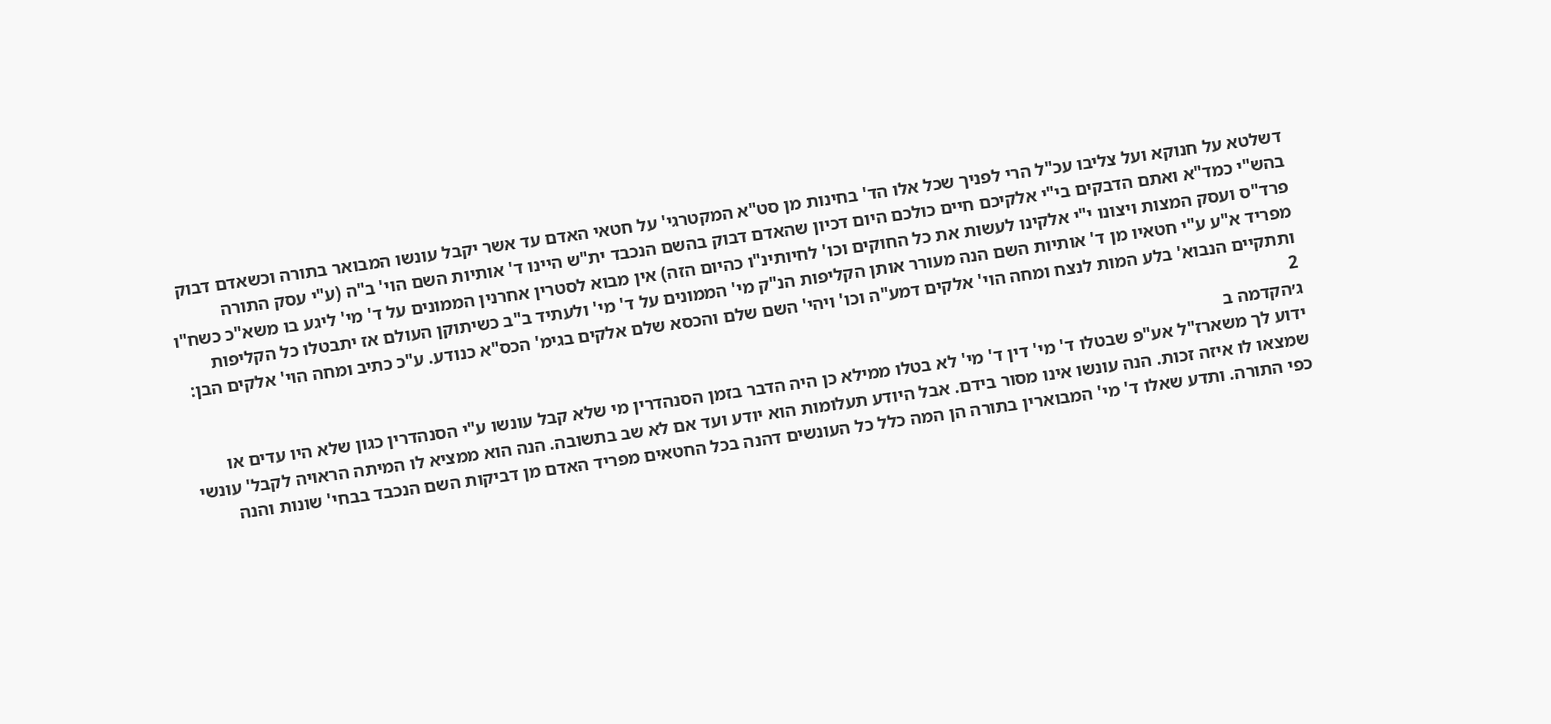דשלטא על חנוקא ועל צליבו עכ"ל הרי לפניך שכל אלו הד' בחינות מן סט"א המקטרגי' על חטאי האדם עד אשר יקבל עונשו המבואר בתורה וכשאדם דבוק בהש"י כמד"א ואתם הדבקים בי"י אלקיכם חיים כולכם היום דכיון שהאדם דבוק בהשם הנכבד ית"ש היינו ד' אותיות השם הוי' ב"ה (ע"י עסק התורה פרד"ס ועסק המצות ויצונו י"י אלקינו לעשות את כל החוקים וכו' לחיותינ"ו כהיום הזה) אין מבוא לסטרין אחרנין הממונים על ד' מי' ליגע בו משא"כ כשח"ו מפריד א"ע ע"י חטאיו מן ד' אותיות השם הנה מעורר אותן הקליפות הנ"ק מי' הממונים על ד' מי' ולעתיד ב"ב כשיתוקן העולם אז יתבטלו כל הקליפות ותתקיים הנבוא' בלע המות לנצח ומחה הוי' אלקים דמע"ה וכו' ויהי' השם שלם והכסא שלם אלקים בגימ' הכס"א כנודע. ע"כ כתיב ומחה הוי' אלקים הבן:
2
ג׳הקדמה ב
ידוע לך משארז"ל אע"פ שבטלו ד' מי' דין ד' מי' לא בטלו ממילא כן היה הדבר בזמן הסנהדרין מי שלא קבל עונשו ע"י הסנהדרין כגון שלא היו עדים או שמצאו לו איזה זכות. הנה עונשו אינו מסור בידם. אבל היודע תעלומות הוא יודע ועד אם לא שב בתשובה. הנה הוא ממציא לו המיתה הראויה לקבל' עונשי כפי התורה. ותדע שאלו ד' מי' המבוארין בתורה הן המה כלל כל העונשים דהנה בכל החטאים מפריד האדם מן דביקות השם הנכבד בבחי' שונות והנה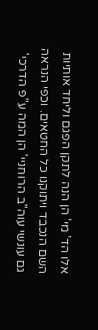אלו הד' מי' הן הנה לתקן הפגם וליחד אותיות השם הנכבד ויתוקנו כל החטאים. וכפי הנראה גם עונשי עוה"ב הרוחניי' הן המה ע"פ הדרכי'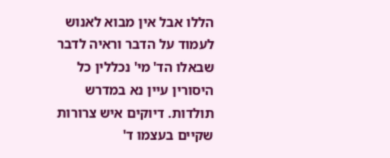הללו אבל אין מבוא לאנוש לעמוד על הדבר וראיה לדבר שבאלו הד' מי' נכללין כל היסורין עיין נא במדרש תולדות. דיוקים איש צרורות שקיים בעצמו ד'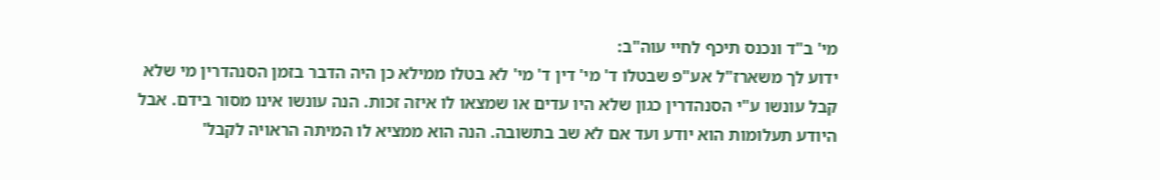מי' ב"ד ונכנס תיכף לחיי עוה"ב:
ידוע לך משארז"ל אע"פ שבטלו ד' מי' דין ד' מי' לא בטלו ממילא כן היה הדבר בזמן הסנהדרין מי שלא קבל עונשו ע"י הסנהדרין כגון שלא היו עדים או שמצאו לו איזה זכות. הנה עונשו אינו מסור בידם. אבל היודע תעלומות הוא יודע ועד אם לא שב בתשובה. הנה הוא ממציא לו המיתה הראויה לקבל'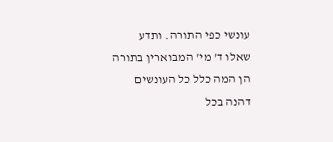עונשי כפי התורה. ותדע שאלו ד' מי' המבוארין בתורה הן המה כלל כל העונשים דהנה בכל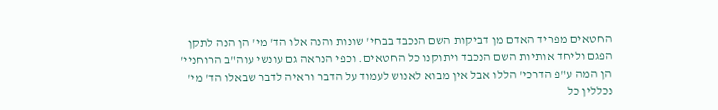החטאים מפריד האדם מן דביקות השם הנכבד בבחי' שונות והנה אלו הד' מי' הן הנה לתקן הפגם וליחד אותיות השם הנכבד ויתוקנו כל החטאים. וכפי הנראה גם עונשי עוה"ב הרוחניי' הן המה ע"פ הדרכי' הללו אבל אין מבוא לאנוש לעמוד על הדבר וראיה לדבר שבאלו הד' מי' נכללין כל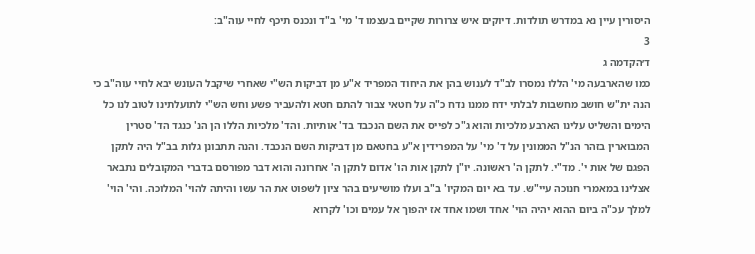היסורין עיין נא במדרש תולדות. דיוקים איש צרורות שקיים בעצמו ד' מי' ב"ד ונכנס תיכף לחיי עוה"ב:
3
ד׳הקדמה ג
כמו שהארבעה מי' הללו נמסרו לב"ד לענוש בהן את היחוד המפריד א"ע מן דביקות הש"י שאחרי שיקבל העונש יבא לחיי עוה"ב כי הנה ית"ש חושב מחשבות לבלתי ידח ממנו נדח כ"ה על חטאי צבור להתם חטא ולהעביר פשע וחש הש"י לתועלתינו לטוב לנו כל הימים והשליט עלינו הארבע מלכיות והוא ג"כ לפייס את השם הנכבד בד' אותיות. והד' מלכיות הללו הן הנ' כנגד הד' סטרין המבוארין בזהר הנ"ל הממונין על ד' מי' על המפרידין א"ע בחטאם מן דביקות השם הנכבד. והנה תתבונן גלות בב"ל היה לתקן הפגם של אות י'. מד"י. לתקן ה' ראשונה. יו"ן לתקן אות הו' אדום לתקן ה' אחרונה והוא דבר מפורסם בדברי המקובלים נתבאר אצלינו במאמרי חנוכה עיי"ש. עד בא יום המקיו' ב"ב ועלו מושיעים בהר ציון לשפוט את הר עשו והיתה להוי' המלוכה. והי' הוי' למלך עכ"ה ביום ההוא יהיה הוי' אחד ושמו אחד אז יהפוך אל עמים וכו' לקרוא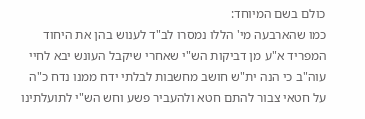כולם בשם המיוחד:
כמו שהארבעה מי' הללו נמסרו לב"ד לענוש בהן את היחוד המפריד א"ע מן דביקות הש"י שאחרי שיקבל העונש יבא לחיי עוה"ב כי הנה ית"ש חושב מחשבות לבלתי ידח ממנו נדח כ"ה על חטאי צבור להתם חטא ולהעביר פשע וחש הש"י לתועלתינו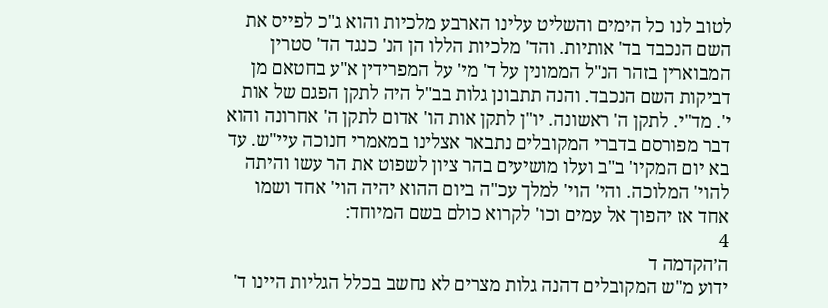לטוב לנו כל הימים והשליט עלינו הארבע מלכיות והוא ג"כ לפייס את השם הנכבד בד' אותיות. והד' מלכיות הללו הן הנ' כנגד הד' סטרין המבוארין בזהר הנ"ל הממונין על ד' מי' על המפרידין א"ע בחטאם מן דביקות השם הנכבד. והנה תתבונן גלות בב"ל היה לתקן הפגם של אות י'. מד"י. לתקן ה' ראשונה. יו"ן לתקן אות הו' אדום לתקן ה' אחרונה והוא דבר מפורסם בדברי המקובלים נתבאר אצלינו במאמרי חנוכה עיי"ש. עד בא יום המקיו' ב"ב ועלו מושיעים בהר ציון לשפוט את הר עשו והיתה להוי' המלוכה. והי' הוי' למלך עכ"ה ביום ההוא יהיה הוי' אחד ושמו אחד אז יהפוך אל עמים וכו' לקרוא כולם בשם המיוחד:
4
ה׳הקדמה ד
ידוע מ"ש המקובלים דהנה גלות מצרים לא נחשב בכלל הגליות היינו ד'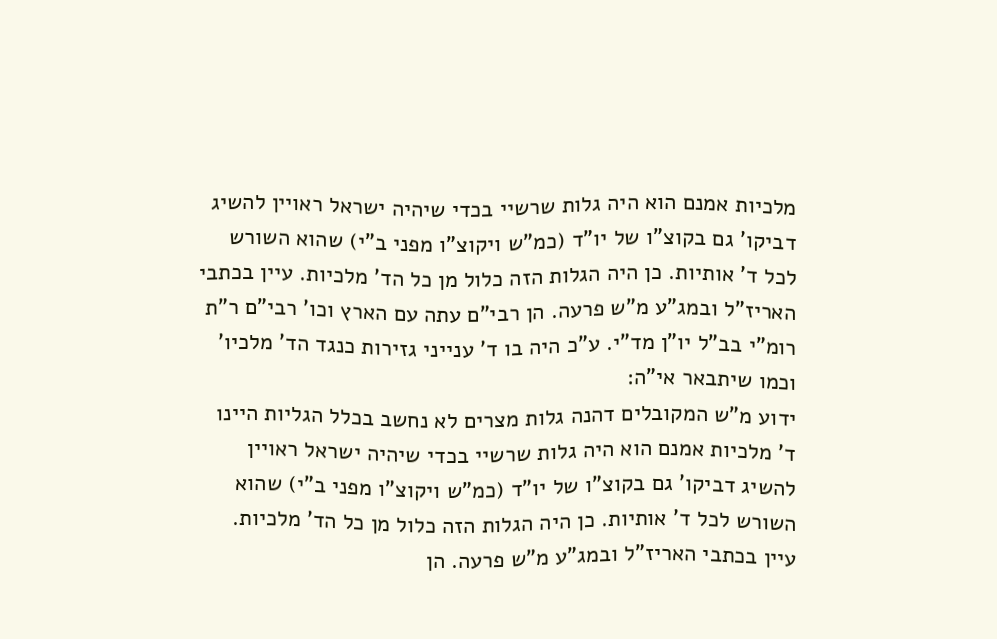מלכיות אמנם הוא היה גלות שרשיי בכדי שיהיה ישראל ראויין להשיג דביקו' גם בקוצ"ו של יו"ד (כמ"ש ויקוצ"ו מפני ב"י) שהוא השורש לכל ד' אותיות. כן היה הגלות הזה כלול מן כל הד' מלכיות. עיין בכתבי האריז"ל ובמג"ע מ"ש פרעה. הן רבי"ם עתה עם הארץ וכו' רבי"ם ר"ת רומ"י בב"ל יו"ן מד"י. ע"כ היה בו ד' ענייני גזירות כנגד הד' מלכיו' וכמו שיתבאר אי"ה:
ידוע מ"ש המקובלים דהנה גלות מצרים לא נחשב בכלל הגליות היינו ד' מלכיות אמנם הוא היה גלות שרשיי בכדי שיהיה ישראל ראויין להשיג דביקו' גם בקוצ"ו של יו"ד (כמ"ש ויקוצ"ו מפני ב"י) שהוא השורש לכל ד' אותיות. כן היה הגלות הזה כלול מן כל הד' מלכיות. עיין בכתבי האריז"ל ובמג"ע מ"ש פרעה. הן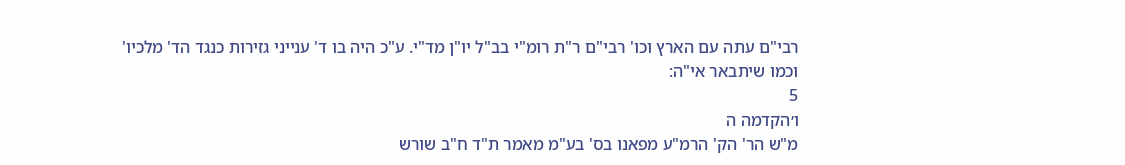רבי"ם עתה עם הארץ וכו' רבי"ם ר"ת רומ"י בב"ל יו"ן מד"י. ע"כ היה בו ד' ענייני גזירות כנגד הד' מלכיו' וכמו שיתבאר אי"ה:
5
ו׳הקדמה ה
מ"ש הר' הק' הרמ"ע מפאנו בס' בע"מ מאמר ת"ד ח"ב שורש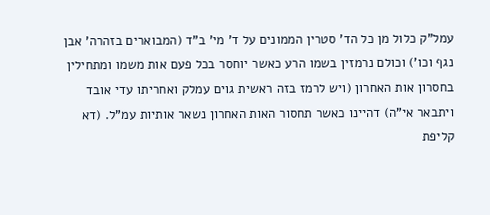עמל"ק כלול מן כל הד' סטרין הממונים על ד' מי' ב"ד (המבוארים בזהרה' אבן נגף וכו') וכולם נרמזין בשמו הרע כאשר יוחסר בכל פעם אות משמו ומתחילין בחסרון אות האחרון (ויש לרמז בזה ראשית גוים עמלק ואחריתו עדי אובד ויתבאר אי"ה) דהיינו כאשר תחסור האות האחרון נשאר אותיות עמ"ל. (דא קליפת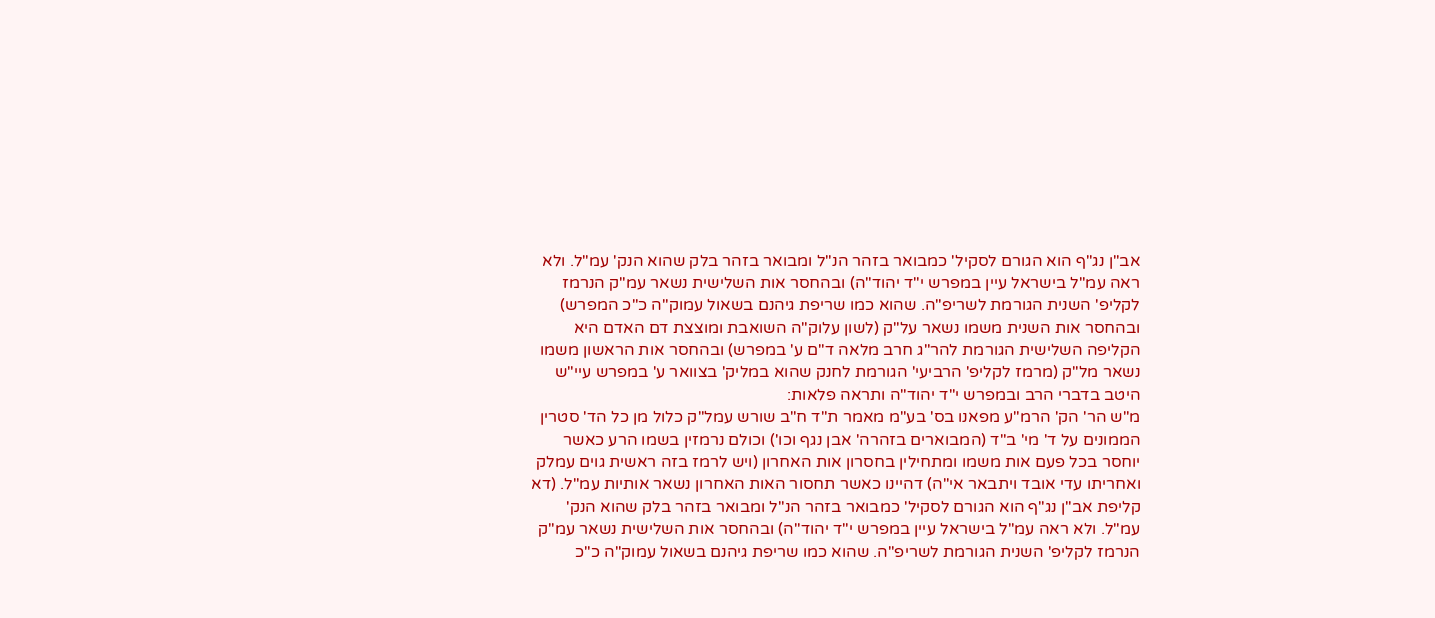אב"ן נג"ף הוא הגורם לסקיל' כמבואר בזהר הנ"ל ומבואר בזהר בלק שהוא הנק' עמ"ל. ולא ראה עמ"ל בישראל עיין במפרש י"ד יהוד"ה) ובהחסר אות השלישית נשאר עמ"ק הנרמז לקליפ' השנית הגורמת לשריפ"ה. שהוא כמו שריפת גיהנם בשאול עמוק"ה כ"כ המפרש) ובהחסר אות השנית משמו נשאר על"ק (לשון עלוק"ה השואבת ומוצצת דם האדם היא הקליפה השלישית הגורמת להר"ג חרב מלאה ד"ם ע' במפרש) ובהחסר אות הראשון משמו נשאר מל"ק (מרמז לקליפ' הרביעי' הגורמת לחנק שהוא במליק' בצוואר ע' במפרש עיי"ש היטב בדברי הרב ובמפרש י"ד יהוד"ה ותראה פלאות:
מ"ש הר' הק' הרמ"ע מפאנו בס' בע"מ מאמר ת"ד ח"ב שורש עמל"ק כלול מן כל הד' סטרין הממונים על ד' מי' ב"ד (המבוארים בזהרה' אבן נגף וכו') וכולם נרמזין בשמו הרע כאשר יוחסר בכל פעם אות משמו ומתחילין בחסרון אות האחרון (ויש לרמז בזה ראשית גוים עמלק ואחריתו עדי אובד ויתבאר אי"ה) דהיינו כאשר תחסור האות האחרון נשאר אותיות עמ"ל. (דא קליפת אב"ן נג"ף הוא הגורם לסקיל' כמבואר בזהר הנ"ל ומבואר בזהר בלק שהוא הנק' עמ"ל. ולא ראה עמ"ל בישראל עיין במפרש י"ד יהוד"ה) ובהחסר אות השלישית נשאר עמ"ק הנרמז לקליפ' השנית הגורמת לשריפ"ה. שהוא כמו שריפת גיהנם בשאול עמוק"ה כ"כ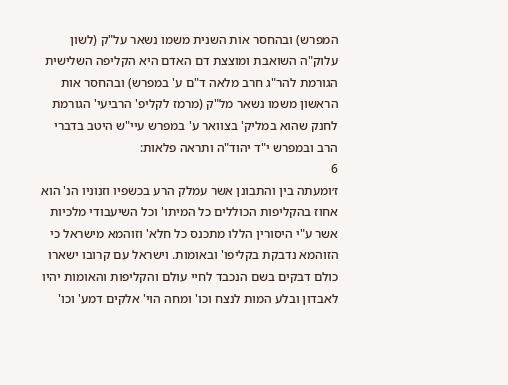המפרש) ובהחסר אות השנית משמו נשאר על"ק (לשון עלוק"ה השואבת ומוצצת דם האדם היא הקליפה השלישית הגורמת להר"ג חרב מלאה ד"ם ע' במפרש) ובהחסר אות הראשון משמו נשאר מל"ק (מרמז לקליפ' הרביעי' הגורמת לחנק שהוא במליק' בצוואר ע' במפרש עיי"ש היטב בדברי הרב ובמפרש י"ד יהוד"ה ותראה פלאות:
6
ז׳ומעתה בין והתבונן אשר עמלק הרע בכשפיו וזנוניו הנ' הוא אחוז בהקליפות הכוללים כל המיתו' וכל השיעבודי מלכיות אשר ע"י היסורין הללו מתכנס כל חלא' וזוהמא מישראל כי הזוהמא נדבקת בקליפו' ובאומות. וישראל עם קרובו ישארו כולם דבקים בשם הנכבד לחיי עולם והקליפות והאומות יהיו לאבדון ובלע המות לנצח וכו' ומחה הוי' אלקים דמע' וכו'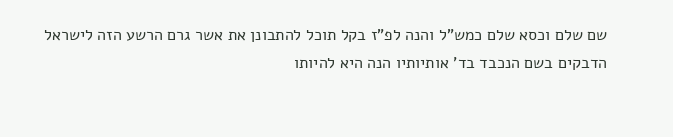שם שלם וכסא שלם כמש"ל והנה לפ"ז בקל תוכל להתבונן את אשר גרם הרשע הזה לישראל הדבקים בשם הנכבד בד' אותיותיו הנה היא להיותו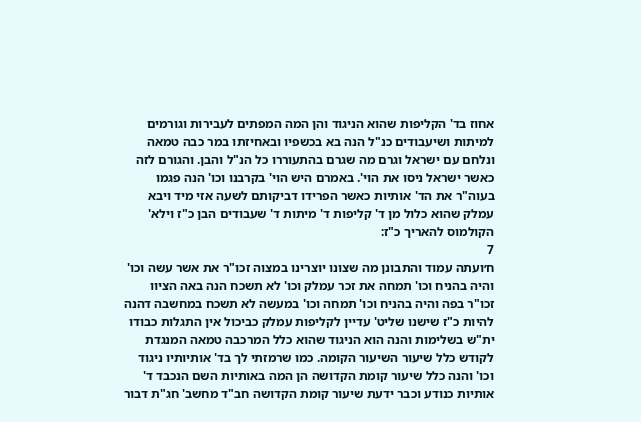אחוז בד' הקליפות שהוא הניגוד והן המה המפתים לעבירות וגורמים למיתות ושיעבודים כנ"ל הנה בא בכשפיו ובאחיזתו במר כבה טמאה ונלחם עם ישראל וגרם מה שגרם בהתעוררו כל הנ"ל והבן. והגורם לזה כאשר ישראל ניסו את הוי'. באמרם היש הוי' בקרבנו וכו' הנה פגמו בעוה"ר את הד' אותיות כאשר הפרידו דביקותם לשעה אזי מיד ויבא עמלק שהוא כלול מן ד' קליפות ד' מיתות ד' שעבודים הבן כ"ז וילא' הקולמוס להאריך כ"ז:
7
ח׳ועתה עמוד והתבונן מה שצונו יוצרינו במצוה זכו"ר את אשר עשה וכו' והיה בהניח וכו' תמחה את זכר עמלק וכו' לא תשכח הנה באה הציוו זכו"ר בפה והיה בהניח וכו' תמחה וכו' במעשה לא תשכח במחשבה דהנה להיות כ"ז שישנו שליט' עדיין לקליפות עמלק כביכול אין התגלות כבודו ית"ש בשלימות והנה הוא הניגוד שהוא כלל המרכבה טמאה המנגדת לקודש כלל שיעור השיעור הקומה. כמו שרמזתי לך בד' אותיותיו ניגוד וכו' והנה כלל שיעור קומת הקדושה הן המה באותיות השם הנכבד ד' אותיות כנודע וכבר ידעת שיעור קומת הקדושה חב"ד מחשב' חג"ת דבור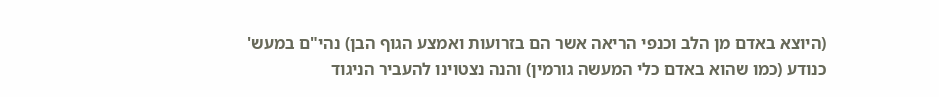(היוצא באדם מן הלב וכנפי הריאה אשר הם בזרועות ואמצע הגוף הבן) נהי"ם במעש' כנודע (כמו שהוא באדם כלי המעשה גורמין) והנה נצטוינו להעביר הניגוד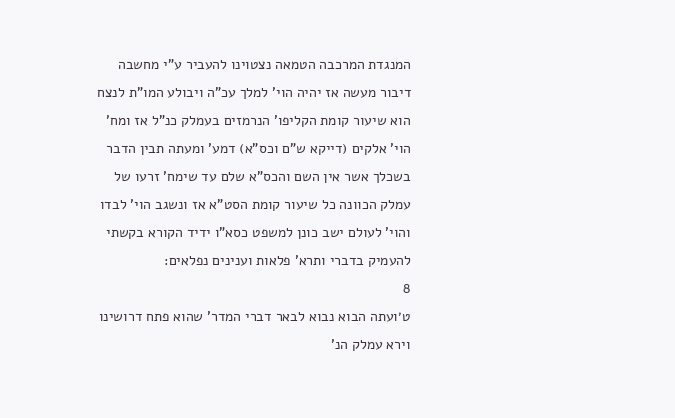המנגדת המרכבה הטמאה נצטוינו להעביר ע"י מחשבה דיבור מעשה אז יהיה הוי' למלך עכ"ה ויבולע המו"ת לנצח הוא שיעור קומת הקליפו' הנרמזים בעמלק כנ"ל אז ומח' הוי' אלקים (דייקא ש"ם וכס"א) דמע' ומעתה תבין הדבר בשכלך אשר אין השם והכס"א שלם עד שימח' זרעו של עמלק הכוונה כל שיעור קומת הסט"א אז ונשגב הוי' לבדו והוי' לעולם ישב כונן למשפט כסא"ו ידיד הקורא בקשתי להעמיק בדברי ותרא' פלאות וענינים נפלאים:
8
ט׳ועתה הבוא נבוא לבאר דברי המדר' שהוא פתח דרושינו וירא עמלק הנ'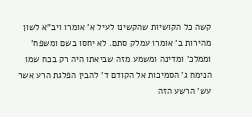קשה כל הקושיות שהקשינו לעיל א' אומרו ויב"א לשון מהירות ב' אומרו עמלק סתם. לא יחסו בשם ומשפח' וממלכ' ומדינה ומשמע מזה שביאתו היה רק בכח שמו הנימח ג' הסמיכות אל הקודם ד' להבין הפלגת הרע אשר עש' הרשע הזה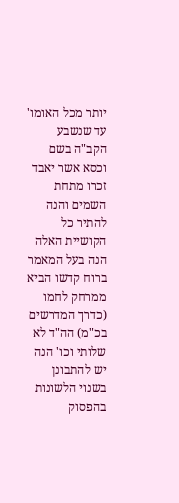יותר מכל האומו' עד שנשבע הקב"ה בשם וכסא אשר יאבד זכרו מתחת השמים והנה להתיר כל הקושיית האלה הנה בעל המאמר ברוח קדשו הביא ממרחק לחמו (כדרך המדרשים בכ"מ) הה"ד לא שלותי וכו' הנה יש להתבונן בשנוי הלשונות בהפסוק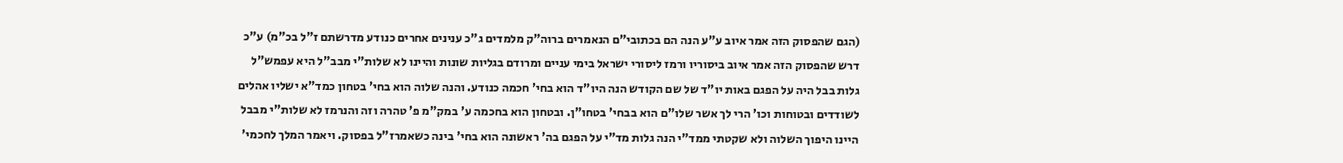(הגם שהפסוק הזה אמר איוב ע"ע הנה הם בכתובי"ם הנאמרים ברוה"ק מלמדים ג"כ ענינים אחרים כנודע מדרשתם ז"ל בכ"מ) ע"כ דרש שהפסוק הזה אמר איוב ביסוריו ורמז ליסורי ישראל בימי עניים ומרודם בגליות שונות והיינו לא שלות"י מבב"ל היא עפמש"ל גלות בבל היה על הפגם באות יו"ד של שם הקודש הנה היו"ד הוא בחי' חכמה כנודע. והנה שלוה הוא בחי' בטחון כמד"א ישליו אהלים לשודדים ובטוחות וכו' הרי לך אשר שלו"ם הוא בבחי' בטחו"ן. ובטחון הוא בחכמה ע' במק"מ פ' טהרה וזה והנרמז לא שלות"י מבבל היינו היפוך השלוה ולא שקטתי ממד"י הנה גלות מד"י על הפגם בה' ראשונה הוא בחי' בינה כשאמרז"ל בפסוק. ויאמר המלך לחכמי'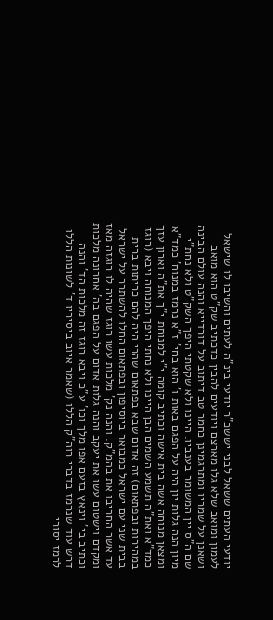יודעי העתים ששאל לבני יששכ"ר יודעי בינ"ה לעתים והשיבו לו שישאל לעמון ומואב שלא גלו מארצם ויודעים להבין כדכתיב שק"ט הוא מואב ושאנן על שמריו ומתרגמינן כחמר טב דיתוב על דורדייא והנה עולם הבינה שם ה"ס יין המשומר בענביו. היינו ולא שקטתי היפך השק"ט ולא נחת"י מיון הנה גלות יון היה על הפגם באות ו' הוא בחי' ז"א נרמז במנוח' כמד"א ומצאן מנוחה אשה בית אישה וכתיב קומה י"י למנוחת י"ך את"ה וארון עזך כמד"א ואת"ה תשמע השמים הבן היינו ולא נחתי היפך המנוחה ויבא (רוגז במהירות ובפתאום) זה אדום שבא בפתאום שהרי היה להם כריתות ברית בבית שני עם ישראל כמבואר ביוסיפון ובפתאום החלו להשתרר על ישראל עד אשר החריבו את בהמ"ק. והנה נק' מלכות עשו רוגז שהיה לו רוגזה מאז ומקדם וישטום עשו את יעקב והנה גלות אדום על הפגם בה' אחרונה מלכות וכתיב בי' וינאץ בזעם אפו מלך וכו' ע"כ ויבא רוגז זה מלכות הד' והנה דרש עוד שנרמז בדברי רוה"ק הללו (שאמר איוב ביסיריו ד' לשונות הללו לרמז יסורי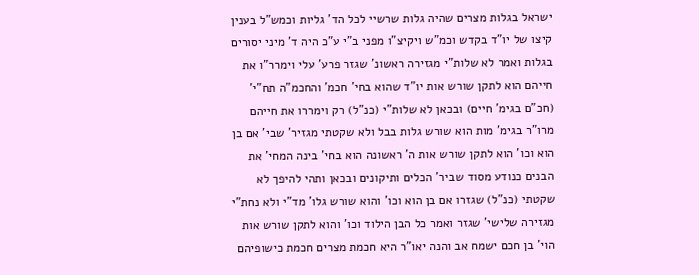ישראל בגלות מצרים שהיה גלות שרשיי לכל הד' גליות וכמש"ל בענין קיצו של יו"ד בקדש וכמ"ש ויקיצ"ו מפני ב"י ע"כ היה ד' מיני יסורים בגלות ואמר לא שלות"י מגזירה ראשונ' שגזר פרע' עלי וימרר"ו את חייהם הוא לתקן שורש אות יו"ד שהוא בחי' חכמ' והחכמ"ה תח"י' (חכ"ם בגימ' חיים) ובכאן לא שלות"י (כנ"ל) רק וימררו את חייהם מרו"ר בגימ' מות הוא שורש גלות בבל ולא שקטתי מגזיר' שבי' אם בן הוא וכו' הוא לתקן שורש אות ה' ראשונה הוא בחי' בינה המחי' את הבנים כנודע מסוד שביר' הכלים ותיקונים ובכאן ותהי להיפך לא שקטתי (כנ"ל) שגזרו אם בן הוא וכו' והוא שורש גלו' מד"י ולא נחת"י מגזירה שלישי' שגזר ואמר כל הבן הילוד וכו' והוא לתקן שורש אות הוי' בן חכם ישמח אב והנה יאו"ר היא חכמת מצרים חכמת כישופיהם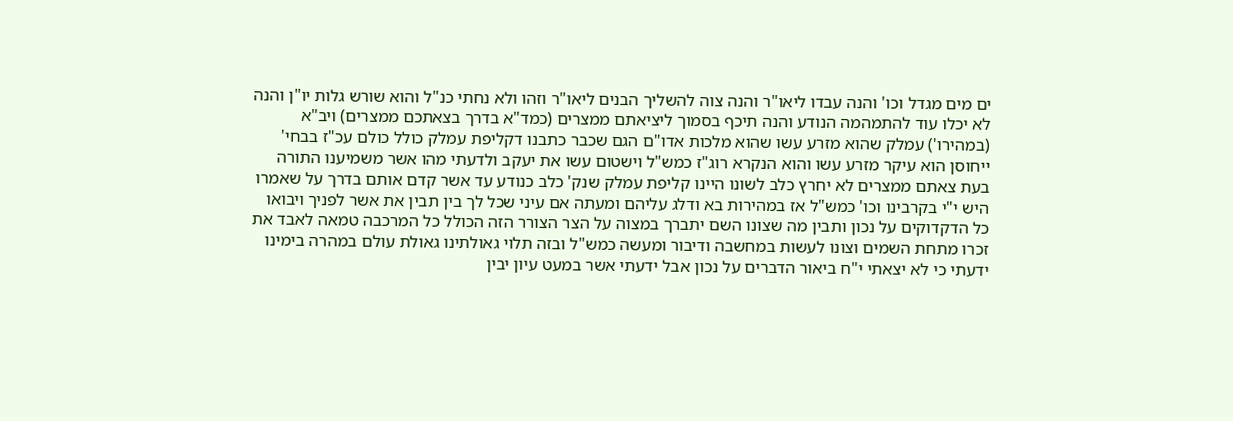ים מים מגדל וכו' והנה עבדו ליאו"ר והנה צוה להשליך הבנים ליאו"ר וזהו ולא נחתי כנ"ל והוא שורש גלות יו"ן והנה לא יכלו עוד להתמהמה הנודע והנה תיכף בסמוך ליציאתם ממצרים (כמד"א בדרך בצאתכם ממצרים) ויב"א (במהירו') עמלק שהוא מזרע עשו שהוא מלכות אדו"ם הגם שכבר כתבנו דקליפת עמלק כולל כולם עכ"ז בבחי' ייחוסן הוא עיקר מזרע עשו והוא הנקרא רוג"ז כמש"ל וישטום עשו את יעקב ולדעתי מהו אשר משמיענו התורה בעת צאתם ממצרים לא יחרץ כלב לשונו היינו קליפת עמלק שנק' כלב כנודע עד אשר קדם אותם בדרך על שאמרו היש י"י בקרבינו וכו' כמש"ל אז במהירות בא ודלג עליהם ומעתה אם עיני שכל לך בין תבין את אשר לפניך ויבואו כל הדקדוקים על נכון ותבין מה שצונו השם יתברך במצוה על הצר הצורר הזה הכולל כל המרכבה טמאה לאבד את זכרו מתחת השמים וצונו לעשות במחשבה ודיבור ומעשה כמש"ל ובזה תלוי גאולתינו גאולת עולם במהרה בימינו ידעתי כי לא יצאתי י"ח ביאור הדברים על נכון אבל ידעתי אשר במעט עיון יבין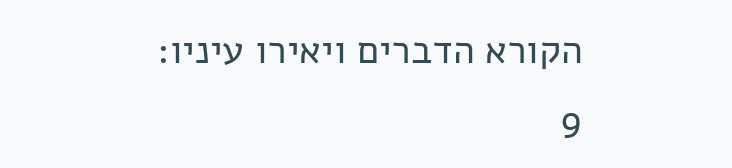הקורא הדברים ויאירו עיניו:
9